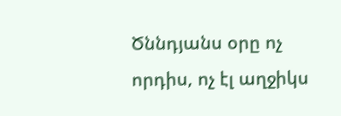Ծննդյանս օրը ոչ որդիս, ոչ էլ աղջիկս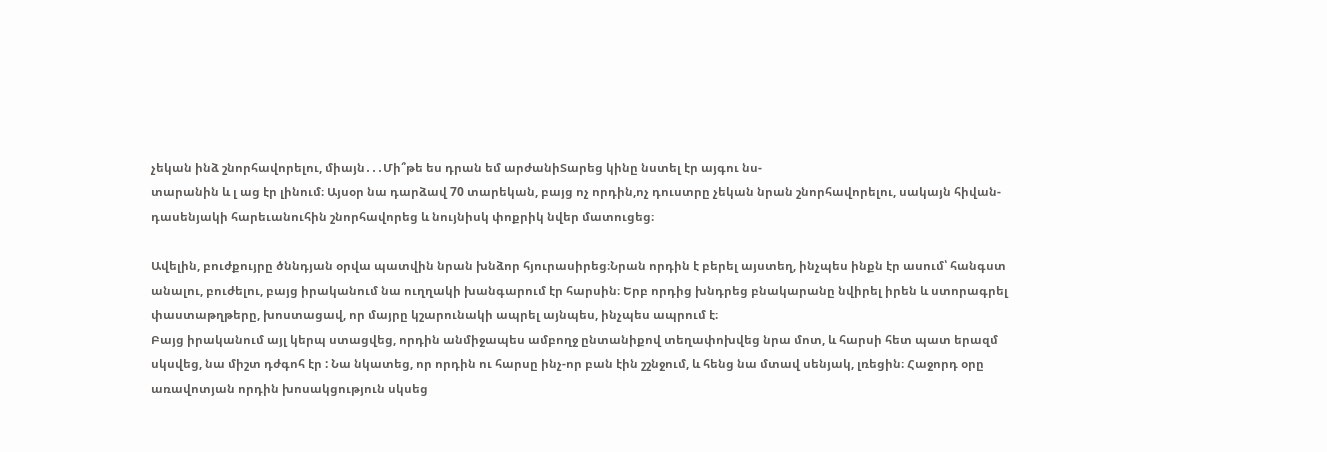չեկան ինձ շնորհավորելու, միայն․․․Մի՞թե ես դրան եմ արժանիՏարեց կինը նստել էր այգու նս-
տարանին և լ աց էր լինում։ Այսօր նա դարձավ 70 տարեկան, բայց ոչ որդին,ոչ դուստրը չեկան նրան շնորհավորելու, սակայն հիվան-
դասենյակի հարեւանուհին շնորհավորեց և նույնիսկ փոքրիկ նվեր մատուցեց։

Ավելին, բուժքույրը ծննդյան օրվա պատվին նրան խնձոր հյուրասիրեց։Նրան որդին է բերել այստեղ, ինչպես ինքն էր ասում՝ հանգստ
անալու, բուժելու, բայց իրականում նա ուղղակի խանգարում էր հարսին։ Երբ որդից խնդրեց բնակարանը նվիրել իրեն և ստորագրել
փաստաթղթերը, խոստացավ, որ մայրը կշարունակի ապրել այնպես, ինչպես ապրում է։
Բայց իրականում այլ կերպ ստացվեց, որդին անմիջապես ամբողջ ընտանիքով տեղափոխվեց նրա մոտ, և հարսի հետ պատ երազմ
սկսվեց, նա միշտ դժգոհ էր : Նա նկատեց, որ որդին ու հարսը ինչ-որ բան էին շշնջում, և հենց նա մտավ սենյակ, լռեցին։ Հաջորդ օրը
առավոտյան որդին խոսակցություն սկսեց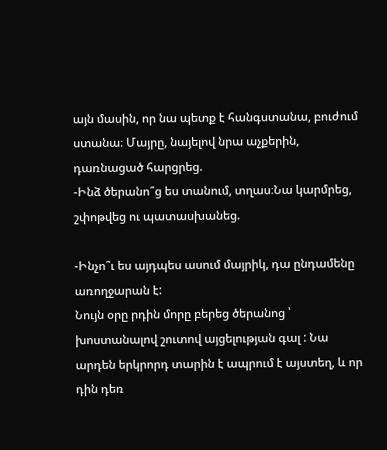այն մասին, որ նա պետք է հանգստանա, բուժում ստանա։ Մայրը, նայելով նրա աչքերին,
դառնացած հարցրեց.
-Ինձ ծերանո՞ց ես տանում, տղաս։Նա կարմրեց, շփոթվեց ու պատասխանեց.

-Ինչո՞ւ ես այդպես ասում մայրիկ, դա ընդամենը առողջարան է:
Նույն օրը րդին մորը բերեց ծերանոց ՝ խոստանալով շուտով այցելության գալ : Նա արդեն երկրորդ տարին է ապրում է այստեղ, և որ
դին դեռ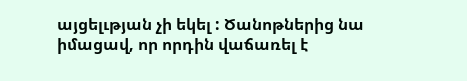այցելւթյան չի եկել : Ծանոթներից նա իմացավ, որ որդին վաճառել է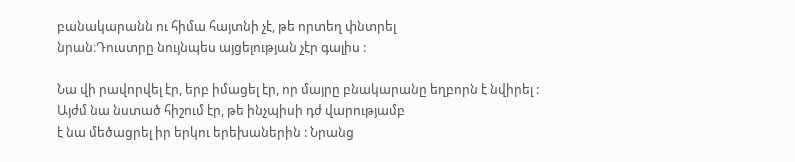բանակարանն ու հիմա հայտնի չէ, թե որտեղ փնտրել
նրան։Դուստրը նույնպես այցելության չէր գալիս :

Նա վի րավորվել էր, երբ իմացել էր, որ մայրը բնակարանը եղբորն է նվիրել : Այժմ նա նստած հիշում էր, թե ինչպիսի դժ վարությամբ
է նա մեծացրել իր երկու երեխաներին : Նրանց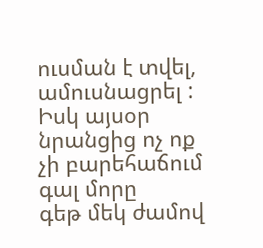ուսման է տվել, ամուսնացրել : Իսկ այսօր նրանցից ոչ ոք չի բարեհաճում գալ մորը
գեթ մեկ ժամով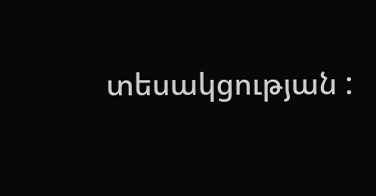տեսակցության :